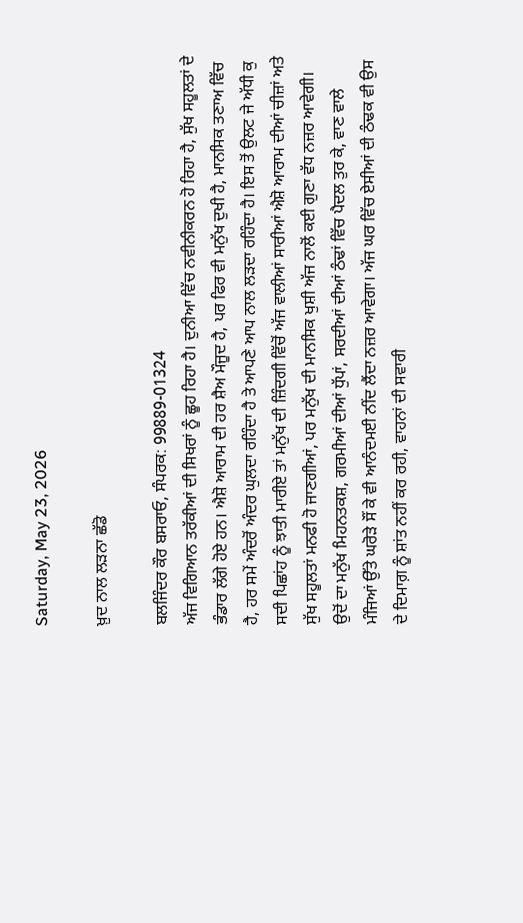Saturday, May 23, 2026

ਖ਼ੁਦ ਨਾਲ ਲੜਨਾ ਛੱਡੋ

ਬਲਜਿੰਦਰ ਕੌਰ ਬਸਰਾਓ, ਸੰਪਰਕ: 99889-01324
ਅੱਜ ਵਿਗਿਆਨ ਤਰੱਕੀਆਂ ਦੀ ਸਿਖਰਾਂ ਨੂੰ ਛੂਹ ਰਿਹਾ ਹੈ। ਦੁਨੀਆ ਵਿੱਚ ਨਵੀਨੀਕਰਨ ਹੋ ਰਿਹਾ ਹੈ, ਸੁੱਖ ਸਹੂਲਤਾਂ ਦੇ ਭੰਡਾਰ ਲੱਗੇ ਹੋਏ ਹਨ। ਐਸ਼ੋ ਆਰਾਮ ਦੀ ਹਰ ਸ਼ੈਅ ਮੌਜੂਦ ਹੈ, ਪਰ ਫਿਰ ਵੀ ਮਨੁੱਖ ਦੁਖੀ ਹੈ, ਮਾਨਸਿਕ ਤਣਾਅ ਵਿੱਚ ਹੈ, ਹਰ ਸਮੇਂ ਅੰਦਰੋਂ ਅੰਦਰ ਘੁਲਦਾ ਰਹਿੰਦਾ ਹੈ ਤੇ ਆਪਣੇ ਆਪ ਨਾਲ ਲੜਦਾ ਰਹਿੰਦਾ ਹੈ। ਇਸ ਤੋਂ ਉਲਟ ਜੇ ਅੱਧੀ ਕੁ ਸਦੀ ਪਿਛਾਂਹ ਨੂੰ ਝਾਤੀ ਮਾਰੀਏ ਤਾਂ ਮਨੁੱਖ ਦੀ ਜ਼ਿੰਦਗੀ ਵਿੱਚੋਂ ਅੱਜ ਵਾਲੀਆਂ ਸਾਰੀਆਂ ਐਸ਼ੋ ਆਰਾਮ ਦੀਆਂ ਚੀਜ਼ਾਂ ਅਤੇ ਸੁੱਖ ਸਹੂਲਤਾਂ ਮਨਫੀ ਹੋ ਜਾਣਗੀਆਂ, ਪਰ ਮਨੁੱਖ ਦੀ ਮਾਨਸਿਕ ਖੁਸ਼ੀ ਅੱਜ ਨਾਲੋਂ ਕਈ ਗੁਣਾ ਵੱਧ ਨਜ਼ਰ ਆਵੇਗੀ।
ਉਦੋਂ ਦਾ ਮਨੁੱਖ ਮਿਹਨਤਕਸ਼, ਗਰਮੀਆਂ ਦੀਆਂ ਧੁੱਪਾਂ, ਸਰਦੀਆਂ ਦੀਆਂ ਠੰਢਾਂ ਵਿੱਚ ਪੈਦਲ ਤੁਰ ਕੇ, ਵਾਣ ਵਾਲੇ ਮੰਜਿਆਂ ਉੱਤੇ ਘਰੋੜੇ ਸੌਂ ਕੇ ਵੀ ਆਨੰਦਮਈ ਨੀਂਦ ਲੈਂਦਾ ਨਜ਼ਰ ਆਵੇਗਾ। ਅੱਜ ਘਰ ਵਿੱਚ ਏਸੀਆਂ ਦੀ ਠੰਢਕ ਵੀ ਉਸ ਦੇ ਦਿਮਾਗ਼ ਨੂੰ ਸ਼ਾਂਤ ਨਹੀਂ ਕਰ ਰਹੀ, ਵਾਹਨਾਂ ਦੀ ਸਵਾਰੀ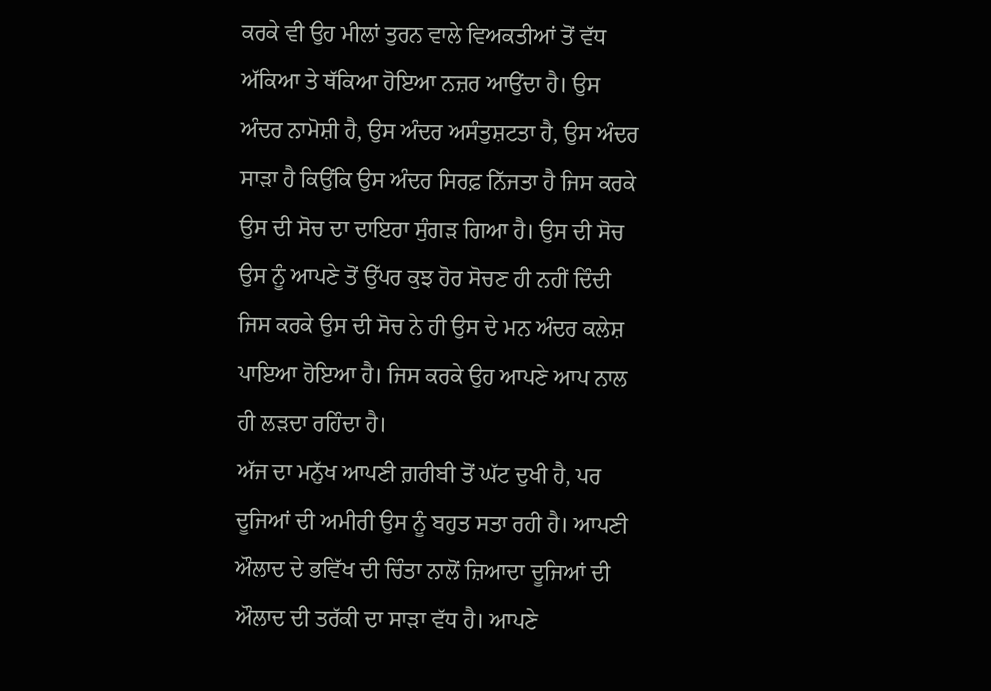ਕਰਕੇ ਵੀ ਉਹ ਮੀਲਾਂ ਤੁਰਨ ਵਾਲੇ ਵਿਅਕਤੀਆਂ ਤੋਂ ਵੱਧ ਅੱਕਿਆ ਤੇ ਥੱਕਿਆ ਹੋਇਆ ਨਜ਼ਰ ਆਉਂਦਾ ਹੈ। ਉਸ ਅੰਦਰ ਨਾਮੋਸ਼ੀ ਹੈ, ਉਸ ਅੰਦਰ ਅਸੰਤੁਸ਼ਟਤਾ ਹੈ, ਉਸ ਅੰਦਰ ਸਾੜਾ ਹੈ ਕਿਉਂਕਿ ਉਸ ਅੰਦਰ ਸਿਰਫ਼ ਨਿੱਜਤਾ ਹੈ ਜਿਸ ਕਰਕੇ ਉਸ ਦੀ ਸੋਚ ਦਾ ਦਾਇਰਾ ਸੁੰਗੜ ਗਿਆ ਹੈ। ਉਸ ਦੀ ਸੋਚ ਉਸ ਨੂੰ ਆਪਣੇ ਤੋਂ ਉੱਪਰ ਕੁਝ ਹੋਰ ਸੋਚਣ ਹੀ ਨਹੀਂ ਦਿੰਦੀ ਜਿਸ ਕਰਕੇ ਉਸ ਦੀ ਸੋਚ ਨੇ ਹੀ ਉਸ ਦੇ ਮਨ ਅੰਦਰ ਕਲੇਸ਼ ਪਾਇਆ ਹੋਇਆ ਹੈ। ਜਿਸ ਕਰਕੇ ਉਹ ਆਪਣੇ ਆਪ ਨਾਲ ਹੀ ਲੜਦਾ ਰਹਿੰਦਾ ਹੈ।
ਅੱਜ ਦਾ ਮਨੁੱਖ ਆਪਣੀ ਗ਼ਰੀਬੀ ਤੋਂ ਘੱਟ ਦੁਖੀ ਹੈ, ਪਰ ਦੂਜਿਆਂ ਦੀ ਅਮੀਰੀ ਉਸ ਨੂੰ ਬਹੁਤ ਸਤਾ ਰਹੀ ਹੈ। ਆਪਣੀ ਔਲਾਦ ਦੇ ਭਵਿੱਖ ਦੀ ਚਿੰਤਾ ਨਾਲੋਂ ਜ਼ਿਆਦਾ ਦੂਜਿਆਂ ਦੀ ਔਲਾਦ ਦੀ ਤਰੱਕੀ ਦਾ ਸਾੜਾ ਵੱਧ ਹੈ। ਆਪਣੇ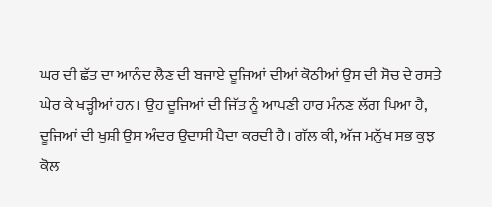ਘਰ ਦੀ ਛੱਤ ਦਾ ਆਨੰਦ ਲੈਣ ਦੀ ਬਜਾਏ ਦੂਜਿਆਂ ਦੀਆਂ ਕੋਠੀਆਂ ਉਸ ਦੀ ਸੋਚ ਦੇ ਰਸਤੇ ਘੇਰ ਕੇ ਖੜ੍ਹੀਆਂ ਹਨ। ਉਹ ਦੂਜਿਆਂ ਦੀ ਜਿੱਤ ਨੂੰ ਆਪਣੀ ਹਾਰ ਮੰਨਣ ਲੱਗ ਪਿਆ ਹੈ, ਦੂਜਿਆਂ ਦੀ ਖੁਸ਼ੀ ਉਸ ਅੰਦਰ ਉਦਾਸੀ ਪੈਦਾ ਕਰਦੀ ਹੈ। ਗੱਲ ਕੀ, ਅੱਜ ਮਨੁੱਖ ਸਭ ਕੁਝ ਕੋਲ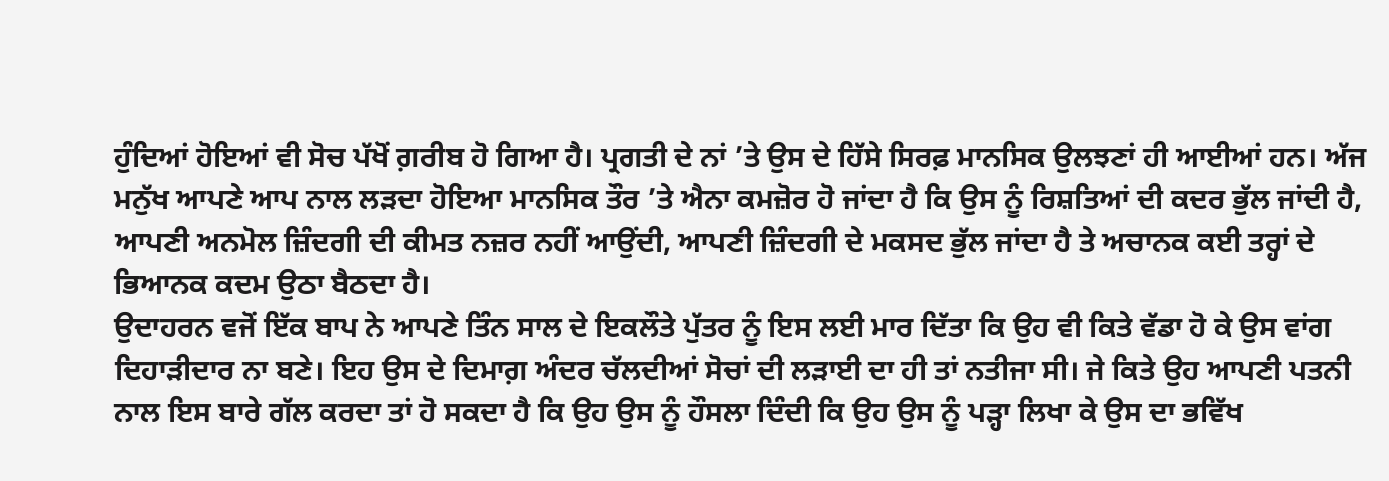ਹੁੰਦਿਆਂ ਹੋਇਆਂ ਵੀ ਸੋਚ ਪੱਖੋਂ ਗ਼ਰੀਬ ਹੋ ਗਿਆ ਹੈ। ਪ੍ਰਗਤੀ ਦੇ ਨਾਂ ’ਤੇ ਉਸ ਦੇ ਹਿੱਸੇ ਸਿਰਫ਼ ਮਾਨਸਿਕ ਉਲਝਣਾਂ ਹੀ ਆਈਆਂ ਹਨ। ਅੱਜ ਮਨੁੱਖ ਆਪਣੇ ਆਪ ਨਾਲ ਲੜਦਾ ਹੋਇਆ ਮਾਨਸਿਕ ਤੌਰ ’ਤੇ ਐਨਾ ਕਮਜ਼ੋਰ ਹੋ ਜਾਂਦਾ ਹੈ ਕਿ ਉਸ ਨੂੰ ਰਿਸ਼ਤਿਆਂ ਦੀ ਕਦਰ ਭੁੱਲ ਜਾਂਦੀ ਹੈ, ਆਪਣੀ ਅਨਮੋਲ ਜ਼ਿੰਦਗੀ ਦੀ ਕੀਮਤ ਨਜ਼ਰ ਨਹੀਂ ਆਉਂਦੀ, ਆਪਣੀ ਜ਼ਿੰਦਗੀ ਦੇ ਮਕਸਦ ਭੁੱਲ ਜਾਂਦਾ ਹੈ ਤੇ ਅਚਾਨਕ ਕਈ ਤਰ੍ਹਾਂ ਦੇ ਭਿਆਨਕ ਕਦਮ ਉਠਾ ਬੈਠਦਾ ਹੈ।
ਉਦਾਹਰਨ ਵਜੋਂ ਇੱਕ ਬਾਪ ਨੇ ਆਪਣੇ ਤਿੰਨ ਸਾਲ ਦੇ ਇਕਲੌਤੇ ਪੁੱਤਰ ਨੂੰ ਇਸ ਲਈ ਮਾਰ ਦਿੱਤਾ ਕਿ ਉਹ ਵੀ ਕਿਤੇ ਵੱਡਾ ਹੋ ਕੇ ਉਸ ਵਾਂਗ ਦਿਹਾੜੀਦਾਰ ਨਾ ਬਣੇ। ਇਹ ਉਸ ਦੇ ਦਿਮਾਗ਼ ਅੰਦਰ ਚੱਲਦੀਆਂ ਸੋਚਾਂ ਦੀ ਲੜਾਈ ਦਾ ਹੀ ਤਾਂ ਨਤੀਜਾ ਸੀ। ਜੇ ਕਿਤੇ ਉਹ ਆਪਣੀ ਪਤਨੀ ਨਾਲ ਇਸ ਬਾਰੇ ਗੱਲ ਕਰਦਾ ਤਾਂ ਹੋ ਸਕਦਾ ਹੈ ਕਿ ਉਹ ਉਸ ਨੂੰ ਹੌਸਲਾ ਦਿੰਦੀ ਕਿ ਉਹ ਉਸ ਨੂੰ ਪੜ੍ਹਾ ਲਿਖਾ ਕੇ ਉਸ ਦਾ ਭਵਿੱਖ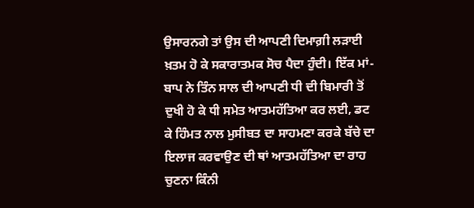ਉਸਾਰਨਗੇ ਤਾਂ ਉਸ ਦੀ ਆਪਣੀ ਦਿਮਾਗ਼ੀ ਲੜਾਈ ਖ਼ਤਮ ਹੋ ਕੇ ਸਕਾਰਾਤਮਕ ਸੋਚ ਪੈਦਾ ਹੁੰਦੀ। ਇੱਕ ਮਾਂ-ਬਾਪ ਨੇ ਤਿੰਨ ਸਾਲ ਦੀ ਆਪਣੀ ਧੀ ਦੀ ਬਿਮਾਰੀ ਤੋਂ ਦੁਖੀ ਹੋ ਕੇ ਧੀ ਸਮੇਤ ਆਤਮਹੱਤਿਆ ਕਰ ਲਈ, ਡਟ ਕੇ ਹਿੰਮਤ ਨਾਲ ਮੁਸੀਬਤ ਦਾ ਸਾਹਮਣਾ ਕਰਕੇ ਬੱਚੇ ਦਾ ਇਲਾਜ ਕਰਵਾਉਣ ਦੀ ਥਾਂ ਆਤਮਹੱਤਿਆ ਦਾ ਰਾਹ ਚੁਣਨਾ ਕਿੰਨੀ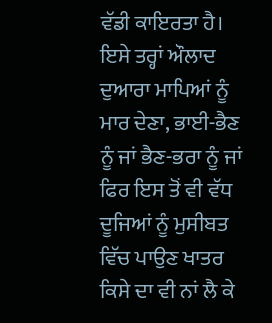ਵੱਡੀ ਕਾਇਰਤਾ ਹੈ। ਇਸੇ ਤਰ੍ਹਾਂ ਔਲਾਦ ਦੁਆਰਾ ਮਾਪਿਆਂ ਨੂੰ ਮਾਰ ਦੇਣਾ, ਭਾਈ-ਭੈਣ ਨੂੰ ਜਾਂ ਭੈਣ-ਭਰਾ ਨੂੰ ਜਾਂ ਫਿਰ ਇਸ ਤੋਂ ਵੀ ਵੱਧ ਦੂਜਿਆਂ ਨੂੰ ਮੁਸੀਬਤ ਵਿੱਚ ਪਾਉਣ ਖਾਤਰ ਕਿਸੇ ਦਾ ਵੀ ਨਾਂ ਲੈ ਕੇ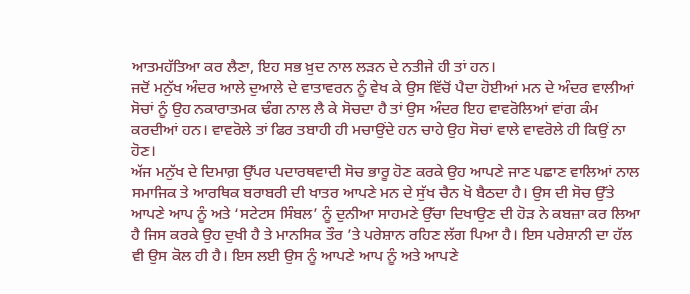ਆਤਮਹੱਤਿਆ ਕਰ ਲੈਣਾ, ਇਹ ਸਭ ਖ਼ੁਦ ਨਾਲ ਲੜਨ ਦੇ ਨਤੀਜੇ ਹੀ ਤਾਂ ਹਨ।
ਜਦੋਂ ਮਨੁੱਖ ਅੰਦਰ ਆਲੇ ਦੁਆਲੇ ਦੇ ਵਾਤਾਵਰਨ ਨੂੰ ਵੇਖ ਕੇ ਉਸ ਵਿੱਚੋਂ ਪੈਦਾ ਹੋਈਆਂ ਮਨ ਦੇ ਅੰਦਰ ਵਾਲੀਆਂ ਸੋਚਾਂ ਨੂੰ ਉਹ ਨਕਾਰਾਤਮਕ ਢੰਗ ਨਾਲ ਲੈ ਕੇ ਸੋਚਦਾ ਹੈ ਤਾਂ ਉਸ ਅੰਦਰ ਇਹ ਵਾਵਰੋਲਿਆਂ ਵਾਂਗ ਕੰਮ ਕਰਦੀਆਂ ਹਨ। ਵਾਵਰੋਲੇ ਤਾਂ ਫਿਰ ਤਬਾਹੀ ਹੀ ਮਚਾਉਂਦੇ ਹਨ ਚਾਹੇ ਉਹ ਸੋਚਾਂ ਵਾਲੇ ਵਾਵਰੋਲੇ ਹੀ ਕਿਉਂ ਨਾ ਹੋਣ।
ਅੱਜ ਮਨੁੱਖ ਦੇ ਦਿਮਾਗ਼ ਉੱਪਰ ਪਦਾਰਥਵਾਦੀ ਸੋਚ ਭਾਰੂ ਹੋਣ ਕਰਕੇ ਉਹ ਆਪਣੇ ਜਾਣ ਪਛਾਣ ਵਾਲਿਆਂ ਨਾਲ ਸਮਾਜਿਕ ਤੇ ਆਰਥਿਕ ਬਰਾਬਰੀ ਦੀ ਖਾਤਰ ਆਪਣੇ ਮਨ ਦੇ ਸੁੱਖ ਚੈਨ ਖੋ ਬੈਠਦਾ ਹੈ। ਉਸ ਦੀ ਸੋਚ ਉੱਤੇ ਆਪਣੇ ਆਪ ਨੂੰ ਅਤੇ ‘ਸਟੇਟਸ ਸਿੰਬਲ’ ਨੂੰ ਦੁਨੀਆ ਸਾਹਮਣੇ ਉੱਚਾ ਦਿਖਾਉਣ ਦੀ ਹੋੜ ਨੇ ਕਬਜ਼ਾ ਕਰ ਲਿਆ ਹੈ ਜਿਸ ਕਰਕੇ ਉਹ ਦੁਖੀ ਹੈ ਤੇ ਮਾਨਸਿਕ ਤੌਰ ’ਤੇ ਪਰੇਸ਼ਾਨ ਰਹਿਣ ਲੱਗ ਪਿਆ ਹੈ। ਇਸ ਪਰੇਸ਼ਾਨੀ ਦਾ ਹੱਲ ਵੀ ਉਸ ਕੋਲ ਹੀ ਹੈ। ਇਸ ਲਈ ਉਸ ਨੂੰ ਆਪਣੇ ਆਪ ਨੂੰ ਅਤੇ ਆਪਣੇ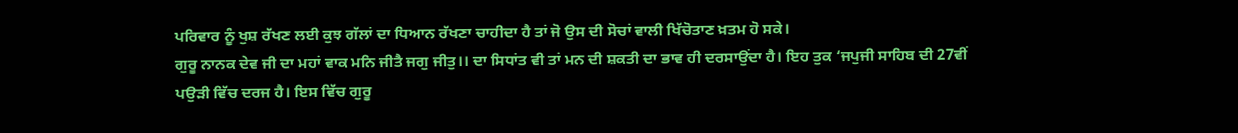ਪਰਿਵਾਰ ਨੂੰ ਖੁਸ਼ ਰੱਖਣ ਲਈ ਕੁਝ ਗੱਲਾਂ ਦਾ ਧਿਆਨ ਰੱਖਣਾ ਚਾਹੀਦਾ ਹੈ ਤਾਂ ਜੋ ਉਸ ਦੀ ਸੋਚਾਂ ਵਾਲੀ ਖਿੱਚੋਤਾਣ ਖ਼ਤਮ ਹੋ ਸਕੇ।
ਗੁਰੂ ਨਾਨਕ ਦੇਵ ਜੀ ਦਾ ਮਹਾਂ ਵਾਕ ਮਨਿ ਜੀਤੈ ਜਗੁ ਜੀਤੁ।। ਦਾ ਸਿਧਾਂਤ ਵੀ ਤਾਂ ਮਨ ਦੀ ਸ਼ਕਤੀ ਦਾ ਭਾਵ ਹੀ ਦਰਸਾਉਂਦਾ ਹੈ। ਇਹ ਤੁਕ ‘ਜਪੁਜੀ ਸਾਹਿਬ ਦੀ 27ਵੀਂ ਪਉੜੀ ਵਿੱਚ ਦਰਜ ਹੈ। ਇਸ ਵਿੱਚ ਗੁਰੂ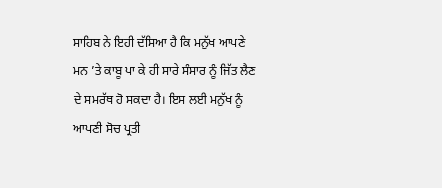ਸਾਹਿਬ ਨੇ ਇਹੀ ਦੱਸਿਆ ਹੈ ਕਿ ਮਨੁੱਖ ਆਪਣੇ ਮਨ ’ਤੇ ਕਾਬੂ ਪਾ ਕੇ ਹੀ ਸਾਰੇ ਸੰਸਾਰ ਨੂੰ ਜਿੱਤ ਲੈਣ ਦੇ ਸਮਰੱਥ ਹੋ ਸਕਦਾ ਹੈ। ਇਸ ਲਈ ਮਨੁੱਖ ਨੂੰ ਆਪਣੀ ਸੋਚ ਪ੍ਰਤੀ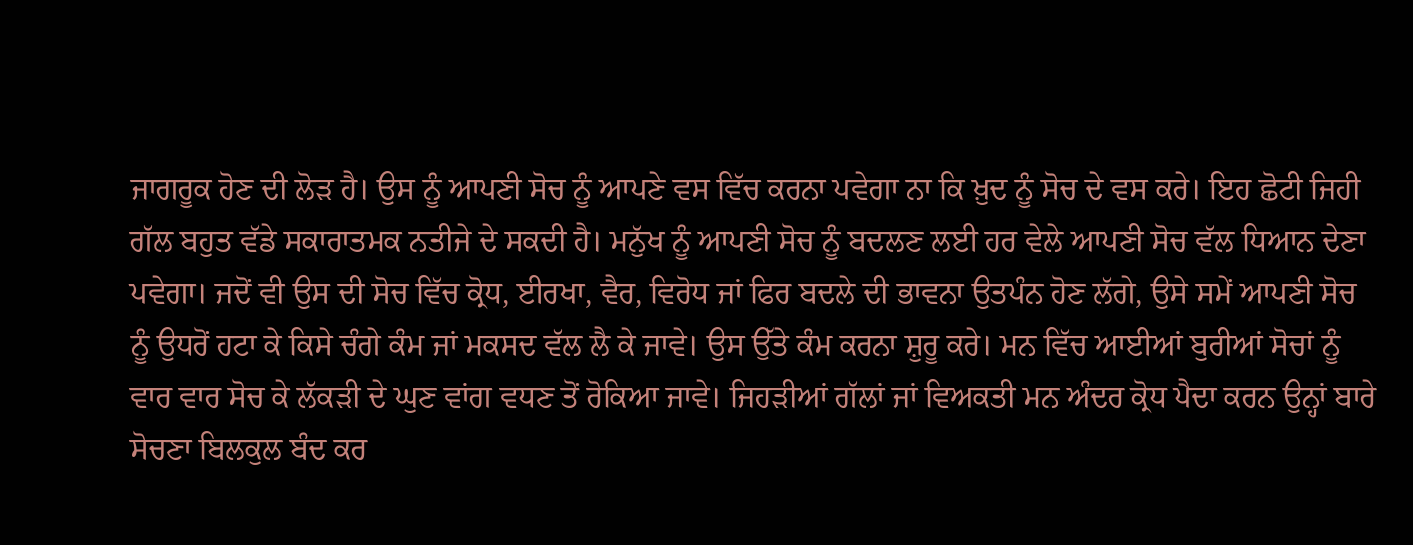ਜਾਗਰੂਕ ਹੋਣ ਦੀ ਲੋੜ ਹੈ। ਉਸ ਨੂੰ ਆਪਣੀ ਸੋਚ ਨੂੰ ਆਪਣੇ ਵਸ ਵਿੱਚ ਕਰਨਾ ਪਵੇਗਾ ਨਾ ਕਿ ਖ਼ੁਦ ਨੂੰ ਸੋਚ ਦੇ ਵਸ ਕਰੇ। ਇਹ ਛੋਟੀ ਜਿਹੀ ਗੱਲ ਬਹੁਤ ਵੱਡੇ ਸਕਾਰਾਤਮਕ ਨਤੀਜੇ ਦੇ ਸਕਦੀ ਹੈ। ਮਨੁੱਖ ਨੂੰ ਆਪਣੀ ਸੋਚ ਨੂੰ ਬਦਲਣ ਲਈ ਹਰ ਵੇਲੇ ਆਪਣੀ ਸੋਚ ਵੱਲ ਧਿਆਨ ਦੇਣਾ ਪਵੇਗਾ। ਜਦੋਂ ਵੀ ਉਸ ਦੀ ਸੋਚ ਵਿੱਚ ਕ੍ਰੋਧ, ਈਰਖਾ, ਵੈਰ, ਵਿਰੋਧ ਜਾਂ ਫਿਰ ਬਦਲੇ ਦੀ ਭਾਵਨਾ ਉਤਪੰਨ ਹੋਣ ਲੱਗੇ, ਉਸੇ ਸਮੇਂ ਆਪਣੀ ਸੋਚ ਨੂੰ ਉਧਰੋਂ ਹਟਾ ਕੇ ਕਿਸੇ ਚੰਗੇ ਕੰਮ ਜਾਂ ਮਕਸਦ ਵੱਲ ਲੈ ਕੇ ਜਾਵੇ। ਉਸ ਉੱਤੇ ਕੰਮ ਕਰਨਾ ਸ਼ੁਰੂ ਕਰੇ। ਮਨ ਵਿੱਚ ਆਈਆਂ ਬੁਰੀਆਂ ਸੋਚਾਂ ਨੂੰ ਵਾਰ ਵਾਰ ਸੋਚ ਕੇ ਲੱਕੜੀ ਦੇ ਘੁਣ ਵਾਂਗ ਵਧਣ ਤੋਂ ਰੋਕਿਆ ਜਾਵੇ। ਜਿਹੜੀਆਂ ਗੱਲਾਂ ਜਾਂ ਵਿਅਕਤੀ ਮਨ ਅੰਦਰ ਕ੍ਰੋਧ ਪੈਦਾ ਕਰਨ ਉਨ੍ਹਾਂ ਬਾਰੇ ਸੋਚਣਾ ਬਿਲਕੁਲ ਬੰਦ ਕਰ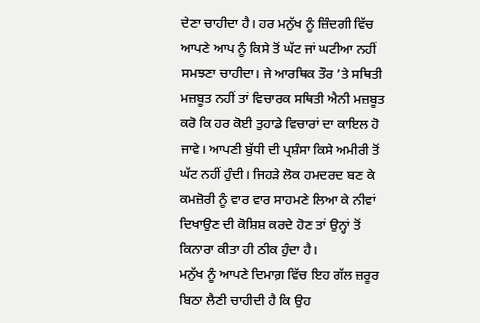ਦੇਣਾ ਚਾਹੀਦਾ ਹੈ। ਹਰ ਮਨੁੱਖ ਨੂੰ ਜ਼ਿੰਦਗੀ ਵਿੱਚ ਆਪਣੇ ਆਪ ਨੂੰ ਕਿਸੇ ਤੋਂ ਘੱਟ ਜਾਂ ਘਟੀਆ ਨਹੀਂ ਸਮਝਣਾ ਚਾਹੀਦਾ। ਜੇ ਆਰਥਿਕ ਤੌਰ ’ਤੇ ਸਥਿਤੀ ਮਜ਼ਬੂਤ ਨਹੀਂ ਤਾਂ ਵਿਚਾਰਕ ਸਥਿਤੀ ਐਨੀ ਮਜ਼ਬੂਤ ਕਰੋ ਕਿ ਹਰ ਕੋਈ ਤੁਹਾਡੇ ਵਿਚਾਰਾਂ ਦਾ ਕਾਇਲ ਹੋ ਜਾਵੇ। ਆਪਣੀ ਬੁੱਧੀ ਦੀ ਪ੍ਰਸ਼ੰਸਾ ਕਿਸੇ ਅਮੀਰੀ ਤੋਂ ਘੱਟ ਨਹੀਂ ਹੁੰਦੀ। ਜਿਹੜੇ ਲੋਕ ਹਮਦਰਦ ਬਣ ਕੇ ਕਮਜ਼ੋਰੀ ਨੂੰ ਵਾਰ ਵਾਰ ਸਾਹਮਣੇ ਲਿਆ ਕੇ ਨੀਵਾਂ ਦਿਖਾਉਣ ਦੀ ਕੋਸ਼ਿਸ਼ ਕਰਦੇ ਹੋਣ ਤਾਂ ਉਨ੍ਹਾਂ ਤੋਂ ਕਿਨਾਰਾ ਕੀਤਾ ਹੀ ਠੀਕ ਹੁੰਦਾ ਹੈ।
ਮਨੁੱਖ ਨੂੰ ਆਪਣੇ ਦਿਮਾਗ਼ ਵਿੱਚ ਇਹ ਗੱਲ ਜ਼ਰੂਰ ਬਿਠਾ ਲੈਣੀ ਚਾਹੀਦੀ ਹੈ ਕਿ ਉਹ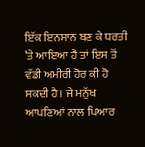ਇੱਕ ਇਨਸਾਨ ਬਣ ਕੇ ਧਰਤੀ ’ਤੇ ਆਇਆ ਹੈ ਤਾਂ ਇਸ ਤੋਂ ਵੱਡੀ ਅਮੀਰੀ ਹੋਰ ਕੀ ਹੋ ਸਕਦੀ ਹੈ। ਜੇ ਮਨੁੱਖ ਆਪਣਿਆਂ ਨਾਲ ਪਿਆਰ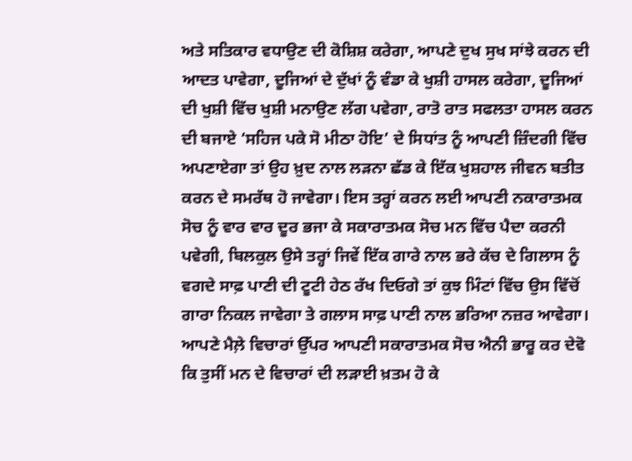ਅਤੇ ਸਤਿਕਾਰ ਵਧਾਉਣ ਦੀ ਕੋਸ਼ਿਸ਼ ਕਰੇਗਾ, ਆਪਣੇ ਦੁਖ ਸੁਖ ਸਾਂਝੇ ਕਰਨ ਦੀ ਆਦਤ ਪਾਵੇਗਾ, ਦੂਜਿਆਂ ਦੇ ਦੁੱਖਾਂ ਨੂੰ ਵੰਡਾ ਕੇ ਖੁਸ਼ੀ ਹਾਸਲ ਕਰੇਗਾ, ਦੂਜਿਆਂ ਦੀ ਖੁਸ਼ੀ ਵਿੱਚ ਖੁਸ਼ੀ ਮਨਾਉਣ ਲੱਗ ਪਵੇਗਾ, ਰਾਤੋ ਰਾਤ ਸਫਲਤਾ ਹਾਸਲ ਕਰਨ ਦੀ ਬਜਾਏ ‘ਸਹਿਜ ਪਕੇ ਸੋ ਮੀਠਾ ਹੋਇ’ ਦੇ ਸਿਧਾਂਤ ਨੂੰ ਆਪਣੀ ਜ਼ਿੰਦਗੀ ਵਿੱਚ ਅਪਣਾਏਗਾ ਤਾਂ ਉਹ ਖ਼ੁਦ ਨਾਲ ਲੜਨਾ ਛੱਡ ਕੇ ਇੱਕ ਖੁਸ਼ਹਾਲ ਜੀਵਨ ਬਤੀਤ ਕਰਨ ਦੇ ਸਮਰੱਥ ਹੋ ਜਾਵੇਗਾ। ਇਸ ਤਰ੍ਹਾਂ ਕਰਨ ਲਈ ਆਪਣੀ ਨਕਾਰਾਤਮਕ ਸੋਚ ਨੂੰ ਵਾਰ ਵਾਰ ਦੂਰ ਭਜਾ ਕੇ ਸਕਾਰਾਤਮਕ ਸੋਚ ਮਨ ਵਿੱਚ ਪੈਦਾ ਕਰਨੀ ਪਵੇਗੀ, ਬਿਲਕੁਲ ਉਸੇ ਤਰ੍ਹਾਂ ਜਿਵੇਂ ਇੱਕ ਗਾਰੇ ਨਾਲ ਭਰੇ ਕੱਚ ਦੇ ਗਿਲਾਸ ਨੂੰ ਵਗਦੇ ਸਾਫ਼ ਪਾਣੀ ਦੀ ਟੂਟੀ ਹੇਠ ਰੱਖ ਦਿਓਗੇ ਤਾਂ ਕੁਝ ਮਿੰਟਾਂ ਵਿੱਚ ਉਸ ਵਿੱਚੋਂ ਗਾਰਾ ਨਿਕਲ ਜਾਵੇਗਾ ਤੇ ਗਲਾਸ ਸਾਫ਼ ਪਾਣੀ ਨਾਲ ਭਰਿਆ ਨਜ਼ਰ ਆਵੇਗਾ। ਆਪਣੇ ਮੈਲ਼ੇ ਵਿਚਾਰਾਂ ਉੱਪਰ ਆਪਣੀ ਸਕਾਰਾਤਮਕ ਸੋਚ ਐਨੀ ਭਾਰੂ ਕਰ ਦੇਵੋ ਕਿ ਤੁਸੀਂ ਮਨ ਦੇ ਵਿਚਾਰਾਂ ਦੀ ਲੜਾਈ ਖ਼ਤਮ ਹੋ ਕੇ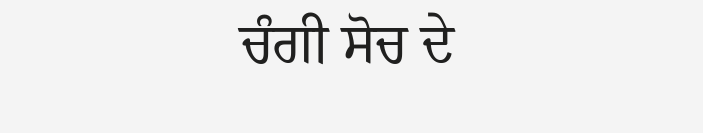ਚੰਗੀ ਸੋਚ ਦੇ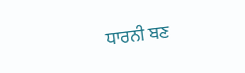ਧਾਰਨੀ ਬਣ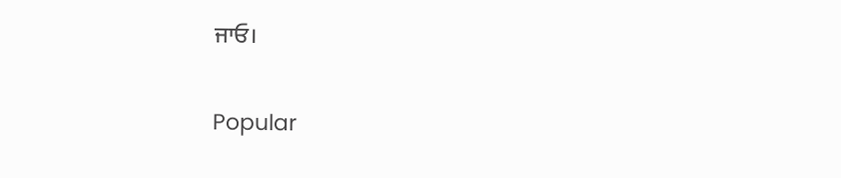ਜਾਓ।

Popular